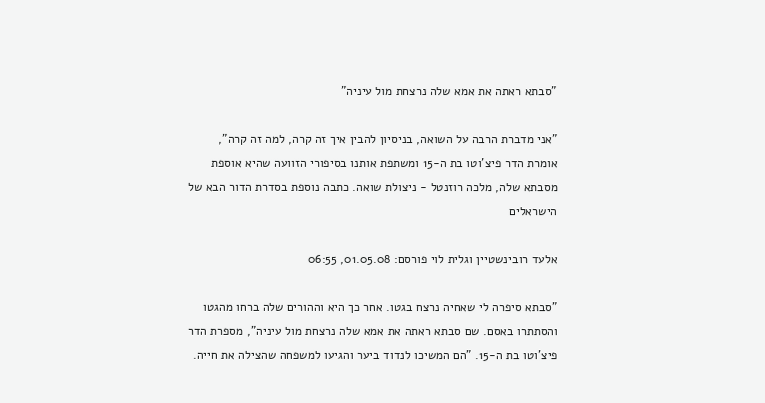"סבתא ראתה את אמא שלה נרצחת מול עיניה"

"אני מדברת הרבה על השואה, בניסיון להבין איך זה קרה, למה זה קרה", אומרת הדר פיצ'וטו בת ה-15 ומשתפת אותנו בסיפורי הזוועה שהיא אוספת מסבתא שלה, מלכה רוזנטל - ניצולת שואה. כתבה נוספת בסדרת הדור הבא של הישראלים

אלעד רובינשטיין וגלית לוי פורסם: 01.05.08, 06:55

"סבתא סיפרה לי שאחיה נרצח בגטו. אחר כך היא וההורים שלה ברחו מהגטו והסתתרו באסם. שם סבתא ראתה את אמא שלה נרצחת מול עיניה", מספרת הדר פיצ'וטו בת ה-15. "הם המשיכו לנדוד ביער והגיעו למשפחה שהצילה את חייה.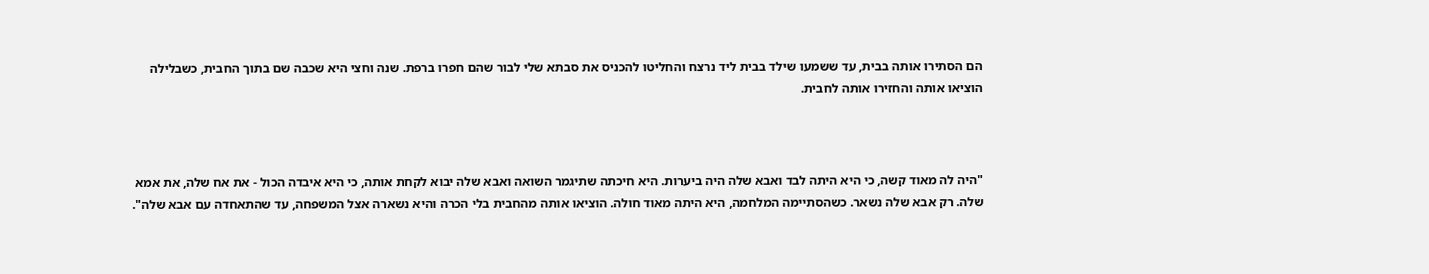הם הסתירו אותה בבית, עד ששמעו שילד בבית ליד נרצח והחליטו להכניס את סבתא שלי לבור שהם חפרו ברפת. שנה וחצי היא שכבה שם בתוך החבית, כשבלילה הוציאו אותה והחזירו אותה לחבית.



"היה לה מאוד קשה, כי היא היתה לבד ואבא שלה היה ביערות. היא חיכתה שתיגמר השואה ואבא שלה יבוא לקחת אותה, כי היא איבדה הכול - את אח שלה, את אמא שלה. רק אבא שלה נשאר. כשהסתיימה המלחמה, היא היתה מאוד חולה. הוציאו אותה מהחבית בלי הכרה והיא נשארה אצל המשפחה, עד שהתאחדה עם אבא שלה".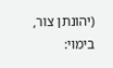(יהונתן צור, בימוי: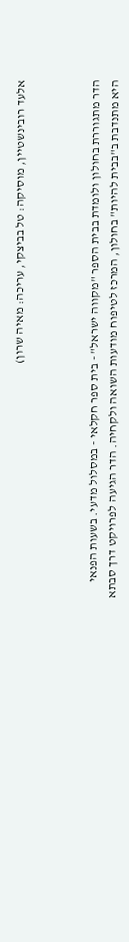אלעד רובינשטיין, מוסיקה: טל בביצקי, עריכה: מאיה שרון)



הדר מתגוררת בחולון ולומדת בבית הספר "מקווה ישראל" - בית ספר חקלאי - במסלול מדעי. בשעות הפנאי היא מתנדבת ב"בבית להיות" בחולון, המרכז לטיפוח מודעות השואה ולקחיה. הדר הגיעה לפרויקט דרך סבתא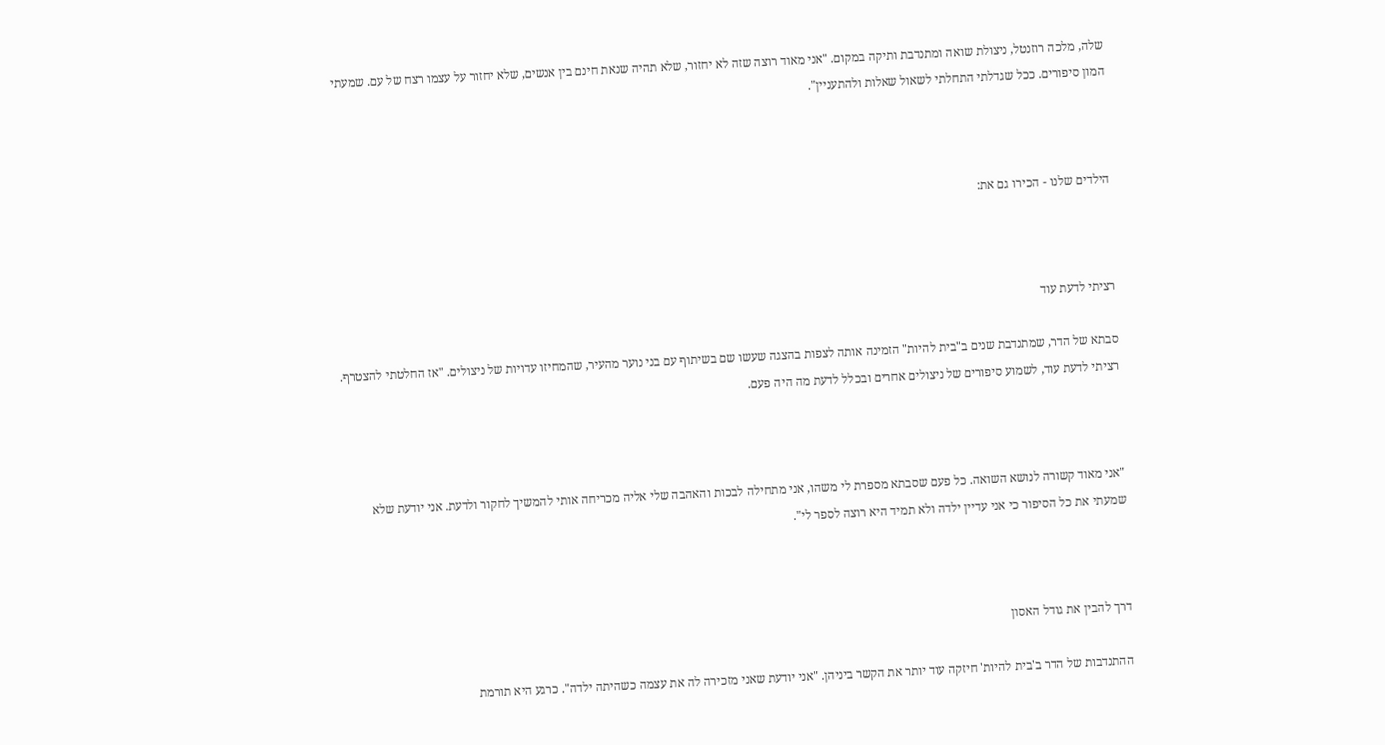שלה, מלכה רוזנטל, ניצולת שואה ומתנדבת ותיקה במקום. "אני מאוד רוצה שזה לא יחזור, שלא תהיה שנאת חינם בין אנשים, שלא יחזור על עצמו רצח של עם. שמעתי המון סיפורים. ככל שגדלתי התחלתי לשאול שאלות ולהתעניין".



הילדים שלנו - הכירו גם את:



רציתי לדעת עוד

סבתא של הדר, שמתנדבת שנים ב"בית להיות" הזמינה אותה לצפות בהצגה שעשו שם בשיתוף עם בני נוער מהעיר, שהמחיזו עדויות של ניצולים. "אז החלטתי להצטרף. רציתי לדעת עוד, לשמוע סיפורים של ניצולים אחרים ובכלל לדעת מה היה פעם.



"אני מאוד קשורה לנושא השואה. כל פעם שסבתא מספרת לי משהו, אני מתחילה לבכות והאהבה שלי אליה מכריחה אותי להמשיך לחקור ולדעת. אני יודעת שלא שמעתי את כל הסיפור כי אני עדיין ילדה ולא תמיד היא רוצה לספר לי".



דרך להבין את גודל האסון

ההתנדבות של הדר ב'בית להיות' חיזקה עוד יותר את הקשר ביניהן. "אני יודעת שאני מזכירה לה את עצמה כשהיתה ילדה". כרגע היא תורמת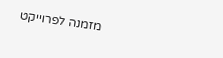מזמנה לפרוייקט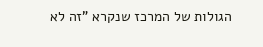הגולות של המרכז שנקרא "זה לא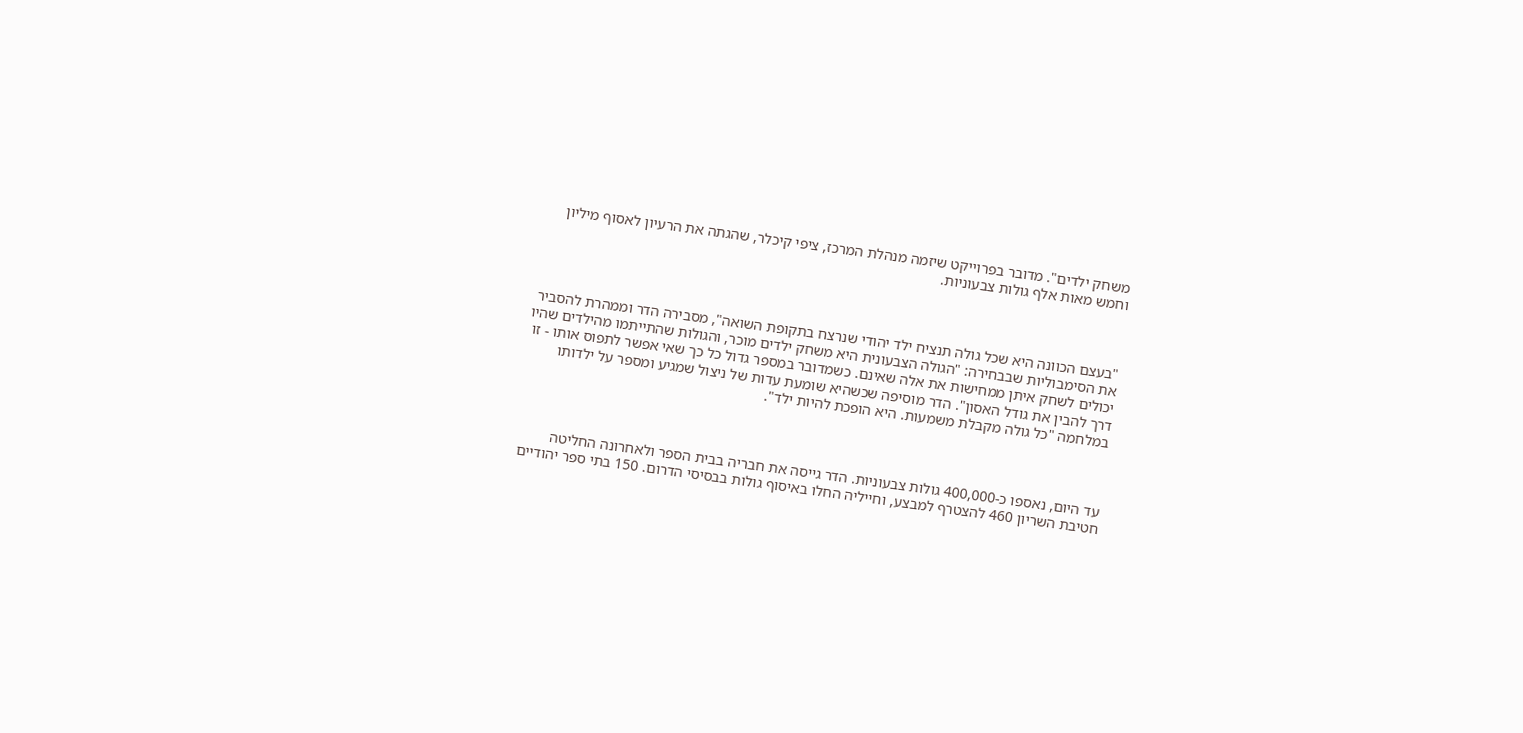משחק ילדים". מדובר בפרוייקט שיזמה מנהלת המרכז, ציפי קיכלר, שהגתה את הרעיון לאסוף מיליון וחמש מאות אלף גולות צבעוניות.



"בעצם הכוונה היא שכל גולה תנציח ילד יהודי שנרצח בתקופת השואה", מסבירה הדר וממהרת להסביר את הסימבוליות שבבחירה: "הגולה הצבעונית היא משחק ילדים מוכר, והגולות שהתייתמו מהילדים שהיו יכולים לשחק איתן ממחישות את אלה שאינם. כשמדובר במספר גדול כל כך שאי אפשר לתפוס אותו - זו דרך להבין את גודל האסון". הדר מוסיפה שכשהיא שומעת עדות של ניצול שמגיע ומספר על ילדותו במלחמה "כל גולה מקבלת משמעות. היא הופכת להיות ילד".



עד היום, נאספו כ-400,000 גולות צבעוניות. הדר גייסה את חבריה בבית הספר ולאחרונה החליטה חטיבת השריון 460 להצטרף למבצע, וחייליה החלו באיסוף גולות בבסיסי הדרום. 150 בתי ספר יהודיים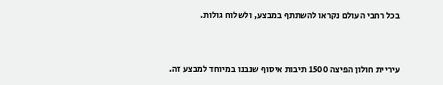בכל רחבי העולם נקראו להשתתף במבצע, ולשלוח גולות.



עיריית חולון הפיצה 1500 תיבות איסוף שנבנו במיוחד למבצע זה.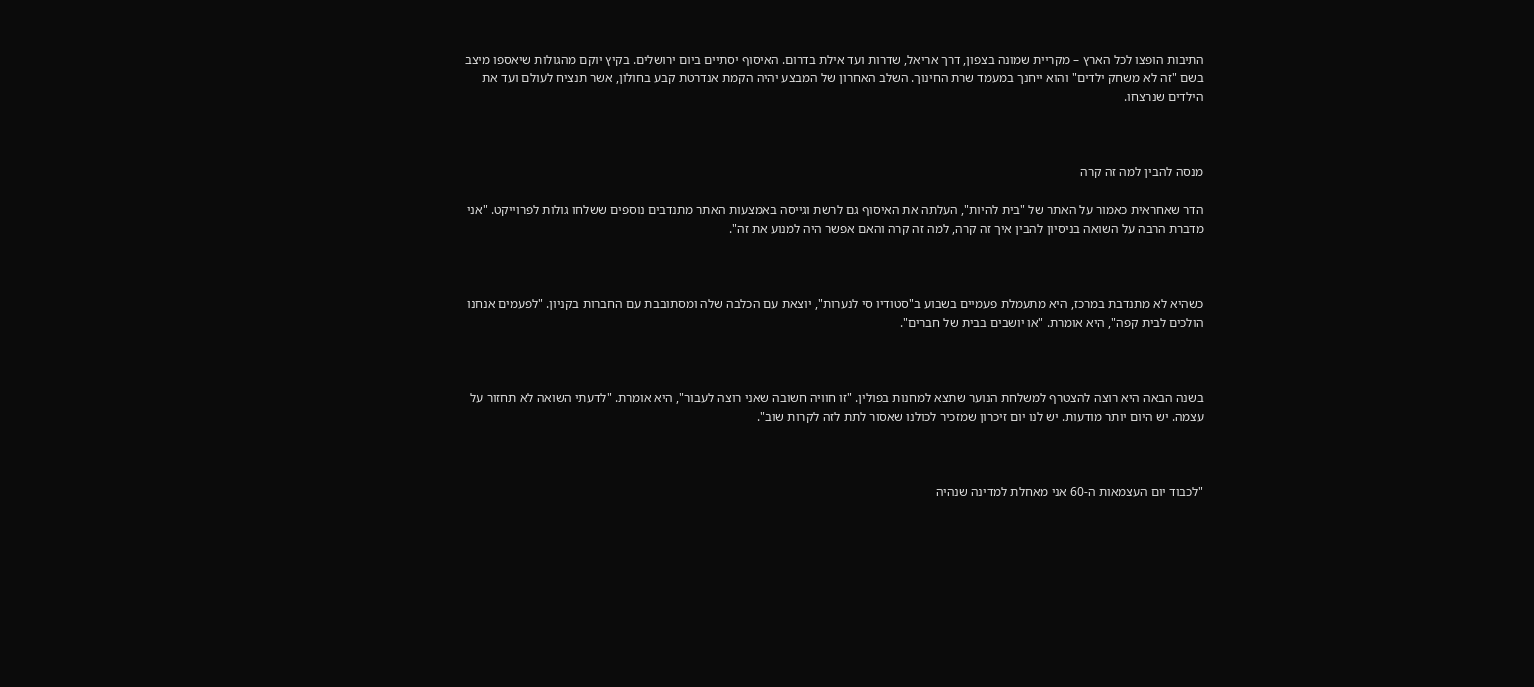התיבות הופצו לכל הארץ – מקריית שמונה בצפון, דרך אריאל, שדרות ועד אילת בדרום. האיסוף יסתיים ביום ירושלים. בקיץ יוקם מהגולות שיאספו מיצב בשם "זה לא משחק ילדים" והוא ייחנך במעמד שרת החינוך. השלב האחרון של המבצע יהיה הקמת אנדרטת קבע בחולון, אשר תנציח לעולם ועד את הילדים שנרצחו.



מנסה להבין למה זה קרה

הדר שאחראית כאמור על האתר של "בית להיות", העלתה את האיסוף גם לרשת וגייסה באמצעות האתר מתנדבים נוספים ששלחו גולות לפרוייקט. "אני מדברת הרבה על השואה בניסיון להבין איך זה קרה, למה זה קרה והאם אפשר היה למנוע את זה".



כשהיא לא מתנדבת במרכז, היא מתעמלת פעמיים בשבוע ב"סטודיו סי לנערות", יוצאת עם הכלבה שלה ומסתובבת עם החברות בקניון. "לפעמים אנחנו הולכים לבית קפה", היא אומרת. "או יושבים בבית של חברים".



בשנה הבאה היא רוצה להצטרף למשלחת הנוער שתצא למחנות בפולין. "זו חוויה חשובה שאני רוצה לעבור", היא אומרת. "לדעתי השואה לא תחזור על עצמה. יש היום יותר מודעות. יש לנו יום זיכרון שמזכיר לכולנו שאסור לתת לזה לקרות שוב".



"לכבוד יום העצמאות ה-60 אני מאחלת למדינה שנהיה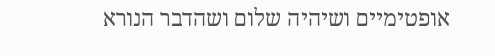אופטימיים ושיהיה שלום ושהדבר הנורא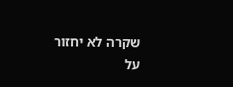שקרה לא יחזור על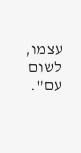עצמו, לשום עם".